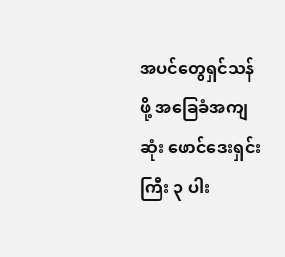အပင်တွေရှင်သန်ဖို့ အခြေခံအကျဆုံး ဖောင်ဒေးရှင်းကြီး ၃ ပါး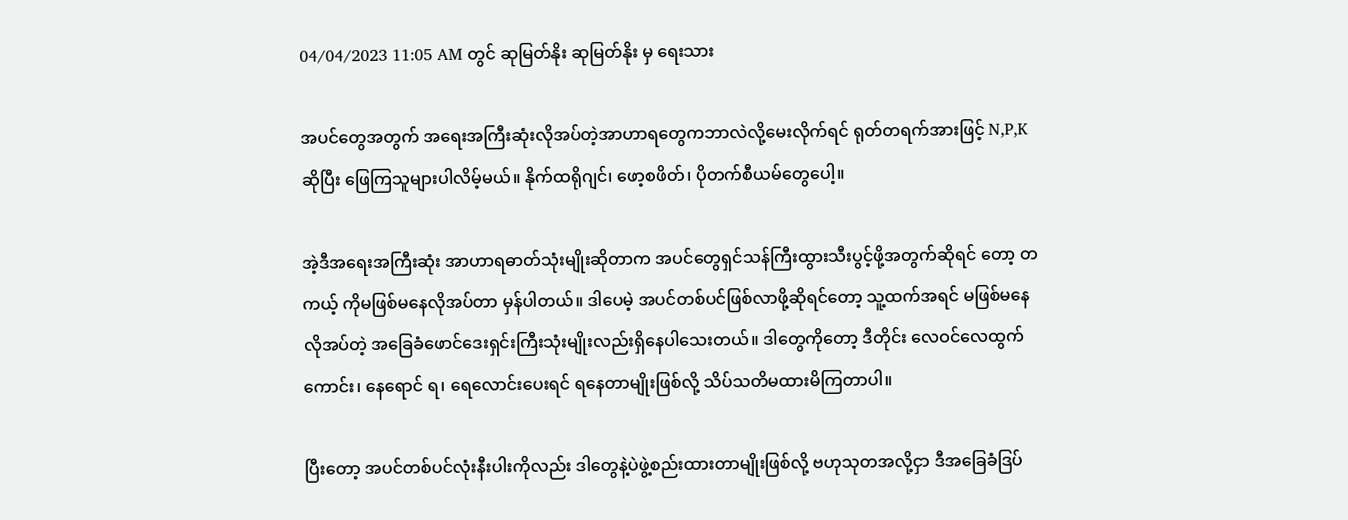04/04/2023 11:05 AM တွင် ဆုမြတ်နိုး ဆုမြတ်နိုး မှ ရေးသား

အပင်တွေအတွက် အရေးအကြီးဆုံးလိုအပ်တဲ့အာဟာရတွေကဘာလဲလို့မေးလိုက်ရင် ရုတ်တရက်အားဖြင့် N,P,K ဆိုပြီး ဖြေကြသူများပါလိမ့်မယ်။ နိုက်ထရိုဂျင်၊ ဖော့စဖိတ်၊ ပိုတက်စီယမ်တွေပေါ့။

အဲ့ဒီအရေးအကြီးဆုံး အာဟာရဓာတ်သုံးမျိုးဆိုတာက အပင်တွေရှင်သန်ကြီးထွားသီးပွင့်ဖို့အတွက်ဆိုရင် တော့ တကယ့် ကိုမဖြစ်မနေလိုအပ်တာ မှန်ပါတယ်။ ဒါပေမဲ့ အပင်တစ်ပင်ဖြစ်လာဖို့ဆိုရင်တော့ သူ့ထက်အရင် မဖြစ်မနေ လိုအပ်တဲ့ အခြေခံဖောင်ဒေးရှင်းကြီးသုံးမျိုးလည်းရှိနေပါသေးတယ်။ ဒါတွေကိုတော့ ဒီတိုင်း လေဝင်လေထွက်ကောင်း၊ နေရောင် ရ၊ ရေလောင်းပေးရင် ရနေတာမျိုးဖြစ်လို့ သိပ်သတိမထားမိကြတာပါ။

ပြီးတော့ အပင်တစ်ပင်လုံးနီးပါးကိုလည်း ဒါတွေနဲ့ပဲဖွဲ့စည်းထားတာမျိုးဖြစ်လို့ ဗဟုသုတအလို့ငှာ ဒီအခြေခံဒြပ်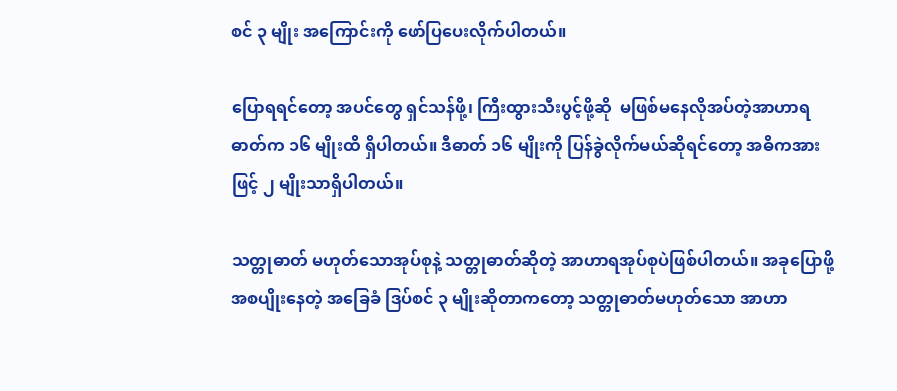စင် ၃ မျိုး အကြောင်းကို ဖော်ပြပေးလိုက်ပါတယ်။

ပြောရရင်တော့ အပင်တွေ ရှင်သန်ဖို့၊ ကြီးထွားသီးပွင့်ဖို့ဆို  မဖြစ်မနေလိုအပ်တဲ့အာဟာရဓာတ်က ၁၆ မျိုးထိ ရှိပါတယ်။ ဒီဓာတ် ၁၆ မျိုးကို ပြန်ခွဲလိုက်မယ်ဆိုရင်တော့ အဓိကအားဖြင့် ၂ မျိုးသာရှိပါတယ်။

သတ္တုဓာတ် မဟုတ်သောအုပ်စုနဲ့ သတ္တုဓာတ်ဆိုတဲ့ အာဟာရအုပ်စုပဲဖြစ်ပါတယ်။ အခုပြောဖို့အစပျိုးနေတဲ့ အခြေခံ ဒြပ်စင် ၃ မျိုးဆိုတာကတော့ သတ္တုဓာတ်မဟုတ်သော အာဟာ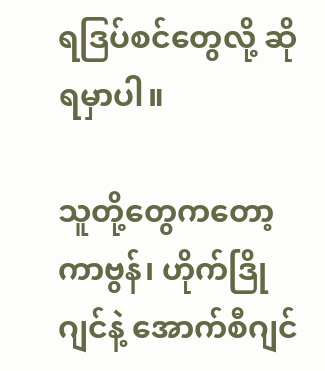ရဒြပ်စင်တွေလို့ ဆိုရမှာပါ။

သူတို့တွေကတော့ ကာဗွန်၊ ဟိုက်ဒြိုဂျင်နဲ့ အောက်စီဂျင်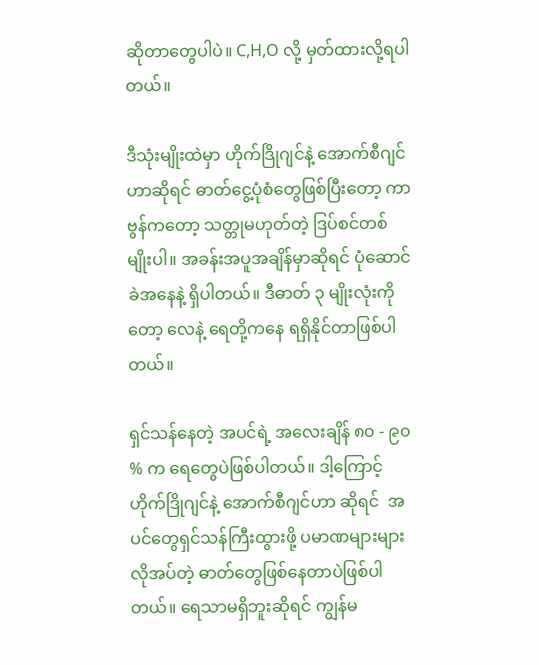ဆိုတာတွေပါပဲ။ C,H,O လို့ မှတ်ထားလို့ရပါတယ်။

ဒီသုံးမျိုးထဲမှာ ဟိုက်ဒြိုဂျင်နဲ့ အောက်စီဂျင်ဟာဆိုရင် ဓာတ်ငွေ့ပုံစံတွေဖြစ်ပြီးတော့ ကာဗွန်ကတော့ သတ္တုမဟုတ်တဲ့ ဒြပ်စင်တစ်မျိုးပါ။ အခန်းအပူအချိန်မှာဆိုရင် ပုံဆောင်ခဲအနေနဲ့ ရှိပါတယ်။ ဒီဓာတ် ၃ မျိုးလုံးကိုတော့ လေနဲ့ ရေတို့ကနေ ရရှိနိုင်တာဖြစ်ပါတယ်။

ရှင်သန်နေတဲ့ အပင်ရဲ့ အလေးချိန် ၈၀ - ၉၀ % က ရေတွေပဲဖြစ်ပါတယ်။ ဒါ့ကြောင့် ဟိုက်ဒြိုဂျင်နဲ့ အောက်စီဂျင်ဟာ ဆိုရင်  အပင်တွေရှင်သန်ကြီးထွားဖို့ ပမာဏများများလိုအပ်တဲ့ ဓာတ်တွေဖြစ်နေတာပဲဖြစ်ပါတယ်။ ရေသာမရှိဘူးဆိုရင် ကျွန်မ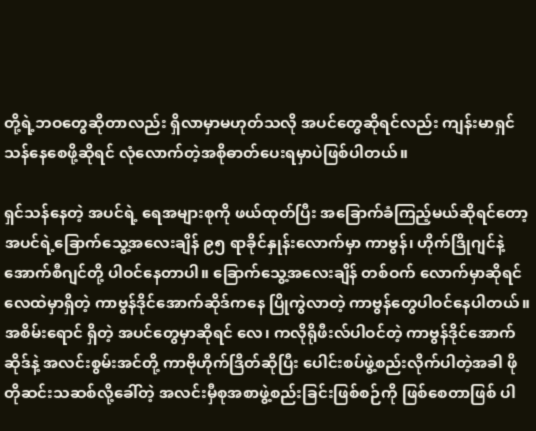တို့ရဲ့ဘဝတွေဆိုတာလည်း ရှိလာမှာမဟုတ်သလို အပင်တွေဆိုရင်လည်း ကျန်းမာရှင်သန်နေစေဖို့ဆိုရင် လုံလောက်တဲ့အစိုဓာတ်ပေးရမှာပဲဖြစ်ပါတယ်။

ရှင်သန်နေတဲ့ အပင်ရဲ့ ရေအများစုကို ဖယ်ထုတ်ပြီး အခြောက်ခံကြည့်မယ်ဆိုရင်တော့ အပင်ရဲ့ခြောက်သွေ့အလေးချိန် ၉၅ ရာခိုင်နှုန်းလောက်မှာ ကာဗွန်၊ ဟိုက်ဒြိုဂျင်နဲ့ အောက်စီဂျင်တို့ ပါဝင်နေတာပါ။ ခြောက်သွေ့အလေးချိန် တစ်ဝက် လောက်မှာဆိုရင် လေထဲမှာရှိတဲ့ ကာဗွန်ဒိုင်အောက်ဆိုဒ်ကနေ ပြိုကွဲလာတဲ့ ကာဗွန်တွေပါဝင်နေပါတယ်။ အစိမ်းရောင် ရှိတဲ့ အပင်တွေမှာဆိုရင် လေ၊ ကလိုရိုဖီးလ်ပါဝင်တဲ့ ကာဗွန်ဒိုင်အောက်ဆိုဒ်နဲ့ အလင်းစွမ်းအင်တို့ ကာဗိုဟိုက်ဒြိတ်ဆိုပြီး ပေါင်းစပ်ဖွဲ့စည်းလိုက်ပါတဲ့အခါ ဖိုတိုဆင်းသဆစ်လို့ခေါ်တဲ့ အလင်းမှီစုအစာဖွဲ့စည်းခြင်းဖြစ်စဉ်ကို ဖြစ်စေတာဖြစ် ပါ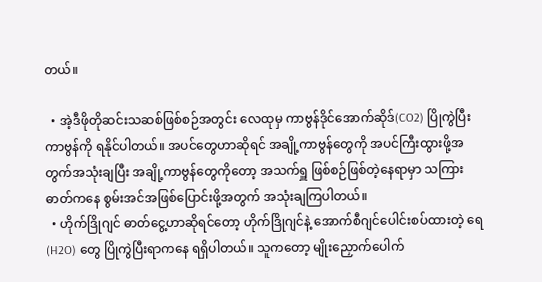တယ်။

  • အဲ့ဒီဖိုတိုဆင်းသဆစ်ဖြစ်စဉ်အတွင်း လေထုမှ ကာဗွန်ဒိုင်အောက်ဆိုဒ်(CO2) ပြိုကွဲပြီး ကာဗွန်ကို ရနိုင်ပါတယ်။ အပင်တွေဟာဆိုရင် အချို့ကာဗွန်တွေကို အပင်ကြီးထွားဖို့အတွက်အသုံးချပြီး အချို့ကာဗွန်တွေကိုတော့ အသက်ရှူ ဖြစ်စဉ်ဖြစ်တဲ့နေရာမှာ သကြားဓာတ်ကနေ စွမ်းအင်အဖြစ်ပြောင်းဖို့အတွက် အသုံးချကြပါတယ်။
  • ဟိုက်ဒြိုဂျင် ဓာတ်ငွေ့ဟာဆိုရင်တော့ ဟိုက်ဒြိုဂျင်နဲ့ အောက်စီဂျင်ပေါင်းစပ်ထားတဲ့ ရေ(H2O) တွေ ပြိုကွဲပြီးရာကနေ ရရှိပါတယ်။ သူကတော့ မျိုးညှောက်ပေါက်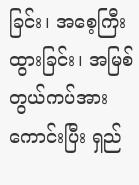ခြင်း၊ အစေ့ကြီးထွားခြင်း၊ အမြစ်တွယ်ကပ်အားကောင်းပြီး ရှည်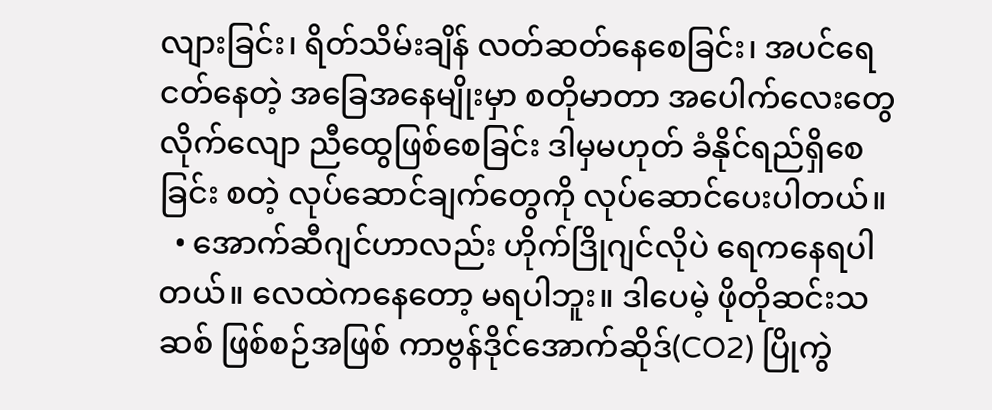လျားခြင်း၊ ရိတ်သိမ်းချိန် လတ်ဆတ်နေစေခြင်း၊ အပင်ရေငတ်နေတဲ့ အခြေအနေမျိုးမှာ စတိုမာတာ အပေါက်လေးတွေ လိုက်လျော ညီထွေဖြစ်စေခြင်း ဒါမှမဟုတ် ခံနိုင်ရည်ရှိစေခြင်း စတဲ့ လုပ်ဆောင်ချက်တွေကို လုပ်ဆောင်ပေးပါတယ်။
  • အောက်ဆီဂျင်ဟာလည်း ဟိုက်ဒြိုဂျင်လိုပဲ ရေကနေရပါတယ်။ လေထဲကနေတော့ မရပါဘူး။ ဒါပေမဲ့ ဖိုတိုဆင်းသဆစ် ဖြစ်စဉ်အဖြစ် ကာဗွန်ဒိုင်အောက်ဆိုဒ်(CO2) ပြိုကွဲ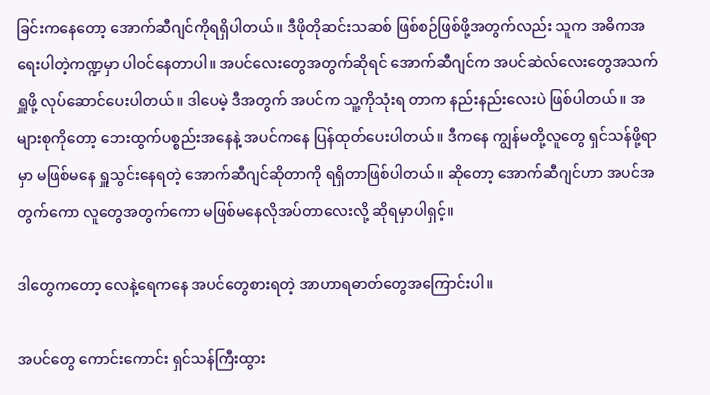ခြင်းကနေတော့ အောက်ဆီဂျင်ကိုရရှိပါတယ်။ ဒီဖိုတိုဆင်းသဆစ် ဖြစ်စဉ်ဖြစ်ဖို့အတွက်လည်း သူက အဓိကအရေးပါတဲ့ကဏ္ဍမှာ ပါဝင်နေတာပါ။ အပင်လေးတွေအတွက်ဆိုရင် အောက်ဆီဂျင်က အပင်ဆဲလ်လေးတွေအသက်ရှူဖို့ လုပ်ဆောင်ပေးပါတယ်။ ဒါပေမဲ့ ဒီအတွက် အပင်က သူ့ကိုသုံးရ တာက နည်းနည်းလေးပဲ ဖြစ်ပါတယ်။ အများစုကိုတော့ ဘေးထွက်ပစ္စည်းအနေနဲ့ အပင်ကနေ ပြန်ထုတ်ပေးပါတယ်။ ဒီကနေ ကျွန်မတို့လူတွေ ရှင်သန်ဖို့ရာမှာ မဖြစ်မနေ ရှူသွင်းနေရတဲ့ အောက်ဆီဂျင်ဆိုတာကို ရရှိတာဖြစ်ပါတယ်။ ဆိုတော့ အောက်ဆီဂျင်ဟာ အပင်အတွက်ကော လူတွေအတွက်ကော မဖြစ်မနေလိုအပ်တာလေးလို့ ဆိုရမှာပါရှင့်။

ဒါတွေကတော့ လေနဲ့ရေကနေ အပင်တွေစားရတဲ့ အာဟာရဓာတ်တွေအကြောင်းပါ။

အပင်တွေ ကောင်းကောင်း ရှင်သန်ကြီးထွား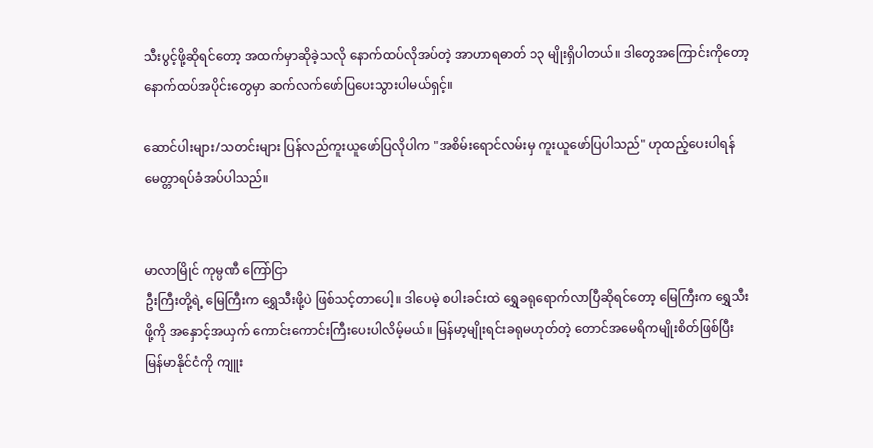သီးပွင့်ဖို့ဆိုရင်တော့ အထက်မှာဆိုခဲ့သလို နောက်ထပ်လိုအပ်တဲ့ အာဟာရဓာတ် ၁၃ မျိုးရှိပါတယ်။ ဒါတွေအကြောင်းကိုတော့ နောက်ထပ်အပိုင်းတွေမှာ ဆက်လက်ဖော်ပြပေးသွားပါမယ်ရှင့်။

ဆောင်ပါးများ/သတင်းများ ပြန်လည်ကူးယူဖော်ပြလိုပါက "အစိမ်းရောင်လမ်းမှ ကူးယူဖော်ပြပါသည်" ဟုထည့်ပေးပါရန် မေတ္တာရပ်ခံအပ်ပါသည်။


မာလာမြိုင် ကုမ္ပဏီ ကြော်ငြာ
ဦးကြီးတို့ရဲ့ မြေကြီးက ရွှေသီးဖို့ပဲ ဖြစ်သင့်တာပေါ့။ ဒါပေမဲ့ စပါးခင်းထဲ ရွှေခရုရောက်လာပြီဆိုရင်တော့ မြေကြီးက ရွှေသီးဖို့ကို အနှောင့်အယှက် ကောင်းကောင်းကြီးပေးပါလိမ့်မယ်။ မြန်မာ့မျိုးရင်းခရုမဟုတ်တဲ့ တောင်အမေရိကမျိုးစိတ်ဖြစ်ပြီး မြန်မာနိုင်ငံကို ကျူး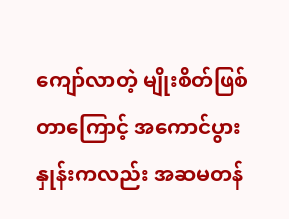ကျော်လာတဲ့ မျိုးစိတ်ဖြစ်တာကြောင့် အကောင်ပွားနှုန်းကလည်း အဆမတန်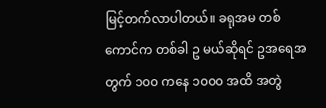မြင့်တက်လာပါတယ်။ ခရုအမ တစ်ကောင်က တစ်ခါ ဥ မယ်ဆိုရင် ဥအရေအတွက် ၁၀၀ ကနေ ၁၀၀၀ အထိ အတွဲ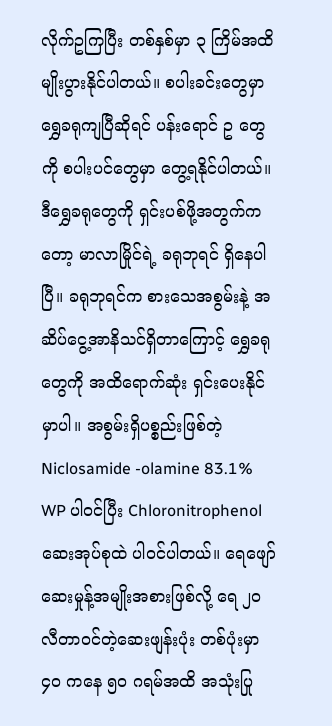လိုက်ဥကြပြီး တစ်နှစ်မှာ ၃ ကြိမ်အထိ မျိုးပွားနိုင်ပါတယ်။ စပါးခင်းတွေမှာ ရွှေခရုကျပြီဆိုရင် ပန်းရောင် ဥ တွေ ကို စပါးပင်တွေမှာ တွေ့ရနိုင်ပါတယ်။ ဒီရွှေခရုတွေကို ရှင်းပစ်ဖို့အတွက်ကတော့ မာလာမြိုင်ရဲ့ ခရုဘုရင် ရှိနေပါပြီ။ ခရုဘုရင်က စားသေအစွမ်းနဲ့ အဆိပ်ငွေ့အာနိသင်ရှိတာကြောင့် ရွှေခရုတွေကို အထိရောက်ဆုံး ရှင်းပေးနိုင်မှာပါ။ အစွမ်းရှိပစ္စည်းဖြစ်တဲ့ Niclosamide -olamine 83.1% WP ပါဝင်ပြီး Chloronitrophenol ဆေးအုပ်စုထဲ ပါဝင်ပါတယ်။ ရေဖျော်ဆေးမှုန့်အမျိုးအစားဖြစ်လို့ ရေ ၂၀ လီတာဝင်တဲ့ဆေးဖျန်းပုံး တစ်ပုံးမှာ ၄၀ ကနေ ၅၀ ဂရမ်အထိ အသုံးပြု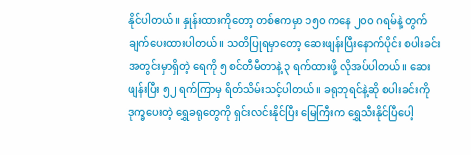နိုင်ပါတယ်။ နှုန်းထားကိုတော့ တစ်ဧကမှာ ၁၅၀ ကနေ ၂၀၀ ဂရမ်နဲ့ တွက်ချက်ပေးထားပါတယ်။ သတိပြုရမှာတော့ ဆေးဖျန်းပြီးနောက်ပိုင်း စပါးခင်းအတွင်းမှာရှိတဲ့ ရေကို ၅ စင်တီမီတာနဲ့ ၃ ရက်ထားဖို့ လိုအပ်ပါတယ်။ ဆေးဖျန်းပြီး ၅၂ ရက်ကြာမှ ရိတ်သိမ်းသင့်ပါတယ်။ ခရုဘုရင်နဲ့ဆို စပါးခင်းကို ဒုက္ခပေးတဲ့ ရွှေခရုတွေကို ရှင်းလင်းနိုင်ပြီး မြေကြီးက ရွှေသီးနိုင်ပြီပေါ့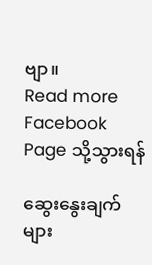ဗျာ။
Read more Facebook Page သို့သွားရန်

ဆွေးနွေးချက်များ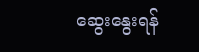ဆွေးနွေးရန်